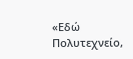«Εδώ Πολυτεχνείο,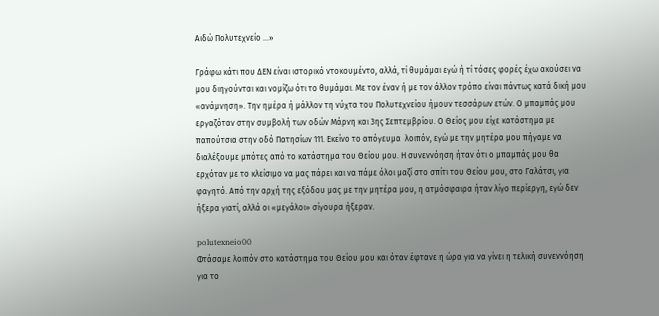Αιδώ Πολυτεχνείο …»

Γράφω κάτι που ΔΕΝ είναι ιστορικό ντοκουμέντο, αλλά, τί θυμάμαι εγώ ή τί τόσες φορές έχω ακούσει να μου διηγούνται και νομίζω ότι το θυμάμαι. Με τον έναν ή με τον άλλον τρόπο είναι πάντως κατά δική μου «ανάμνηση». Την ημέρα ή μάλλον τη νύχτα του Πολυτεχνείου ήμουν τεσσάρων ετών. Ο μπαμπάς μου εργαζόταν στην συμβολή των οδών Μάρνη και 3ης Σεπτεμβρίου. Ο Θείος μου είχε κατάστημα με παπούτσια στην οδό Πατησίων 111. Εκείνο το απόγευμα  λοιπόν, εγώ με την μητέρα μου πήγαμε να διαλέξουμε μπότες από το κατάστημα του Θείου μου. Η συνεννόηση ήταν ότι ο μπαμπάς μου θα ερχόταν με το κλείσιμο να μας πάρει και να πάμε όλοι μαζί στο σπίτι του Θείου μου, στο Γαλάτσι, για φαγητό. Από την αρχή της εξόδου μας με την μητέρα μου, η ατμόσφαιρα ήταν λίγο περίεργη, εγώ δεν ήξερα γιατί, αλλά οι «μεγάλοι» σίγουρα ήξεραν.

polutexneio00
Φτάσαμε λοιπόν στο κατάστημα του Θείου μου και όταν έφτανε η ώρα για να γίνει η τελική συνεννόηση για το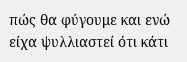πώς θα φύγουμε και ενώ είχα ψυλλιαστεί ότι κάτι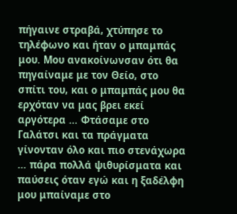πήγαινε στραβά, χτύπησε το τηλέφωνο και ήταν ο μπαμπάς μου. Μου ανακοίνωνσαν ότι θα πηγαίναμε με τον Θείο, στο σπίτι του, και ο μπαμπάς μου θα ερχόταν να μας βρει εκεί αργότερα … Φτάσαμε στο Γαλάτσι και τα πράγματα γίνονταν όλο και πιο στενάχωρα … πάρα πολλά ψιθυρίσματα και παύσεις όταν εγώ και η ξαδέλφη μου μπαίναμε στο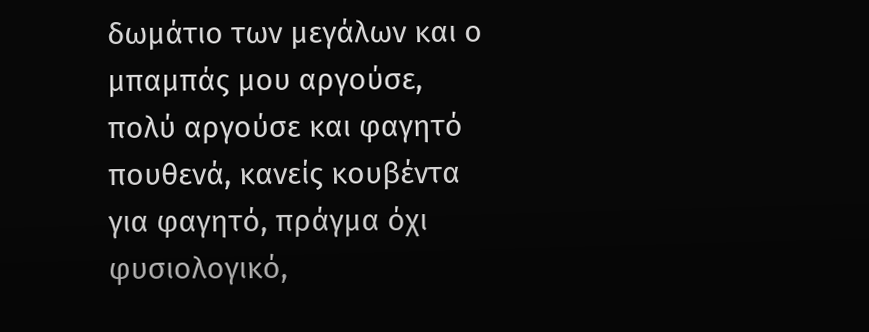δωμάτιο των μεγάλων και ο μπαμπάς μου αργούσε, πολύ αργούσε και φαγητό πουθενά, κανείς κουβέντα για φαγητό, πράγμα όχι
φυσιολογικό,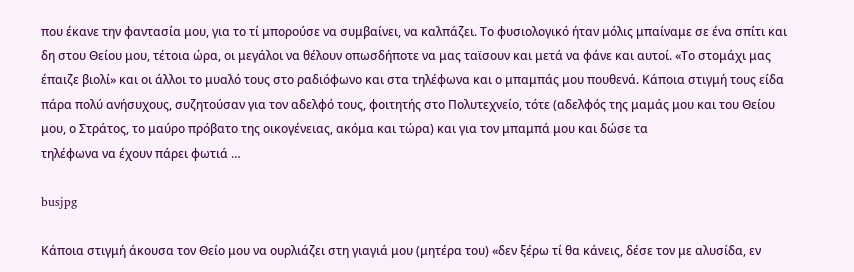που έκανε την φαντασία μου, για το τί μπορούσε να συμβαίνει, να καλπάζει. Το φυσιολογικό ήταν μόλις μπαίναμε σε ένα σπίτι και δη στου Θείου μου, τέτοια ώρα, οι μεγάλοι να θέλουν οπωσδήποτε να μας ταϊσουν και μετά να φάνε και αυτοί. «Το στομάχι μας έπαιζε βιολί» και οι άλλοι το μυαλό τους στο ραδιόφωνο και στα τηλέφωνα και ο μπαμπάς μου πουθενά. Κάποια στιγμή τους είδα πάρα πολύ ανήσυχους, συζητούσαν για τον αδελφό τους, φοιτητής στο Πολυτεχνείο, τότε (αδελφός της μαμάς μου και του Θείου μου, ο Στράτος, το μαύρο πρόβατο της οικογένειας, ακόμα και τώρα) και για τον μπαμπά μου και δώσε τα
τηλέφωνα να έχουν πάρει φωτιά …

busjpg

Κάποια στιγμή άκουσα τον Θείο μου να ουρλιάζει στη γιαγιά μου (μητέρα του) «δεν ξέρω τί θα κάνεις, δέσε τον με αλυσίδα, εν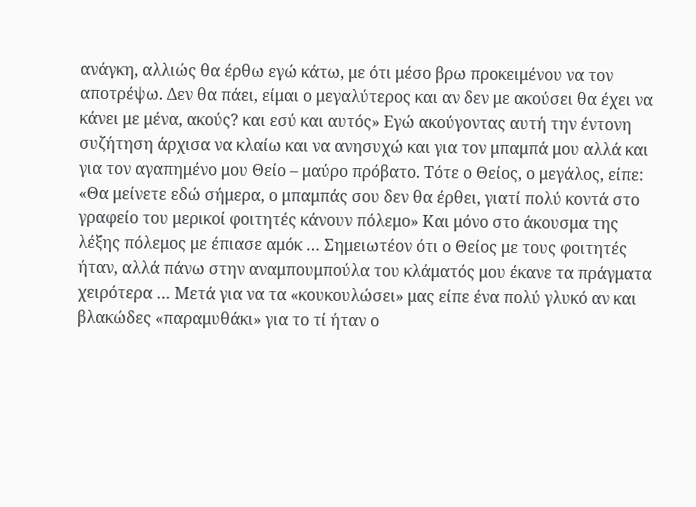ανάγκη, αλλιώς θα έρθω εγώ κάτω, με ότι μέσο βρω προκειμένου να τον αποτρέψω. Δεν θα πάει, είμαι ο μεγαλύτερος και αν δεν με ακούσει θα έχει να κάνει με μένα, ακούς? και εσύ και αυτός» Εγώ ακούγοντας αυτή την έντονη συζήτηση άρχισα να κλαίω και να ανησυχώ και για τον μπαμπά μου αλλά και για τον αγαπημένο μου Θείο – μαύρο πρόβατο. Τότε ο Θείος, ο μεγάλος, είπε: «Θα μείνετε εδώ σήμερα, ο μπαμπάς σου δεν θα έρθει, γιατί πολύ κοντά στο γραφείο του μερικοί φοιτητές κάνουν πόλεμο» Και μόνο στο άκουσμα της λέξης πόλεμος με έπιασε αμόκ … Σημειωτέον ότι ο Θείος με τους φοιτητές ήταν, αλλά πάνω στην αναμπουμπούλα του κλάματός μου έκανε τα πράγματα χειρότερα … Μετά για να τα «κουκουλώσει» μας είπε ένα πολύ γλυκό αν και βλακώδες «παραμυθάκι» για το τί ήταν ο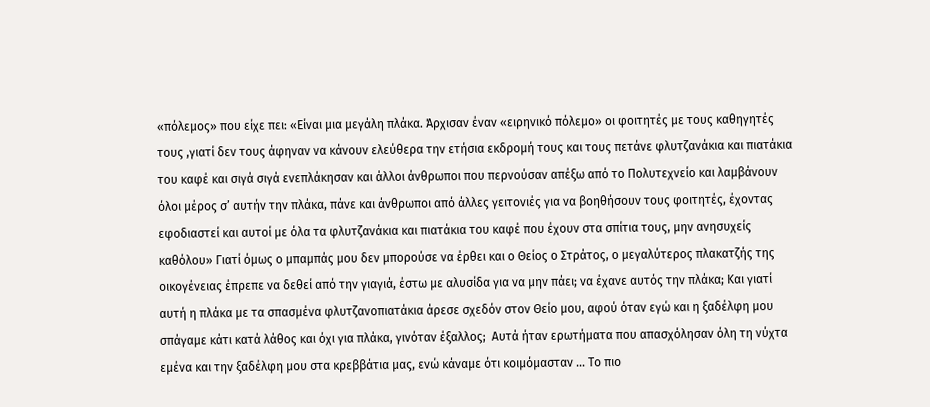«πόλεμος» που είχε πει: «Είναι μια μεγάλη πλάκα. Άρχισαν έναν «ειρηνικό πόλεμο» οι φοιτητές με τους καθηγητές τους ,γιατί δεν τους άφηναν να κάνουν ελεύθερα την ετήσια εκδρομή τους και τους πετάνε φλυτζανάκια και πιατάκια του καφέ και σιγά σιγά ενεπλάκησαν και άλλοι άνθρωποι που περνούσαν απέξω από το Πολυτεχνείο και λαμβάνουν όλοι μέρος σ’ αυτήν την πλάκα, πάνε και άνθρωποι από άλλες γειτονιές για να βοηθήσουν τους φοιτητές, έχοντας εφοδιαστεί και αυτοί με όλα τα φλυτζανάκια και πιατάκια του καφέ που έχουν στα σπίτια τους, μην ανησυχείς καθόλου» Γιατί όμως ο μπαμπάς μου δεν μπορούσε να έρθει και ο Θείος ο Στράτος, ο μεγαλύτερος πλακατζής της οικογένειας έπρεπε να δεθεί από την γιαγιά, έστω με αλυσίδα για να μην πάει; να έχανε αυτός την πλάκα; Και γιατί αυτή η πλάκα με τα σπασμένα φλυτζανοπιατάκια άρεσε σχεδόν στον Θείο μου, αφού όταν εγώ και η ξαδέλφη μου σπάγαμε κάτι κατά λάθος και όχι για πλάκα, γινόταν έξαλλος;  Αυτά ήταν ερωτήματα που απασχόλησαν όλη τη νύχτα εμένα και την ξαδέλφη μου στα κρεββάτια μας, ενώ κάναμε ότι κοιμόμασταν … Το πιο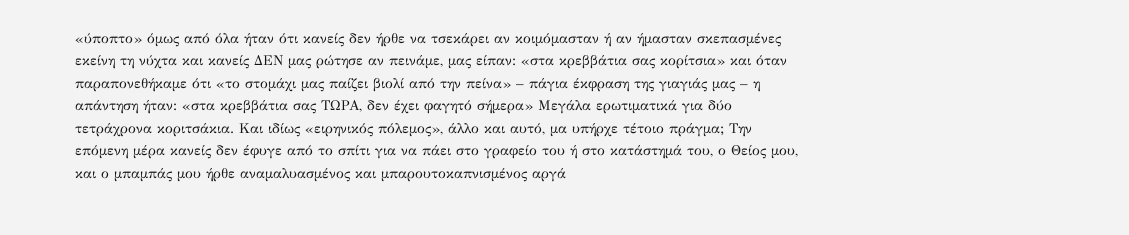«ύποπτο» όμως από όλα ήταν ότι κανείς δεν ήρθε να τσεκάρει αν κοιμόμασταν ή αν ήμασταν σκεπασμένες εκείνη τη νύχτα και κανείς ΔΕΝ μας ρώτησε αν πεινάμε, μας είπαν: «στα κρεββάτια σας κορίτσια» και όταν παραπονεθήκαμε ότι «το στομάχι μας παίζει βιολί από την πείνα» – πάγια έκφραση της γιαγιάς μας – η απάντηση ήταν: «στα κρεββάτια σας ΤΩΡΑ, δεν έχει φαγητό σήμερα» Μεγάλα ερωτιματικά για δύο τετράχρονα κοριτσάκια. Και ιδίως «ειρηνικός πόλεμος», άλλο και αυτό, μα υπήρχε τέτοιο πράγμα; Την επόμενη μέρα κανείς δεν έφυγε από το σπίτι για να πάει στο γραφείο του ή στο κατάστημά του, ο Θείος μου, και ο μπαμπάς μου ήρθε αναμαλυασμένος και μπαρουτοκαπνισμένος αργά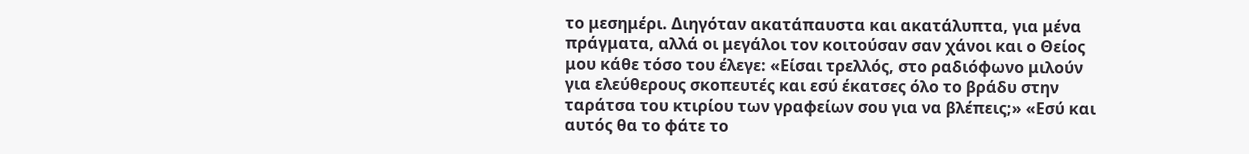το μεσημέρι. Διηγόταν ακατάπαυστα και ακατάλυπτα, για μένα πράγματα, αλλά οι μεγάλοι τον κοιτούσαν σαν χάνοι και ο Θείος μου κάθε τόσο του έλεγε: «Είσαι τρελλός, στο ραδιόφωνο μιλούν για ελεύθερους σκοπευτές και εσύ έκατσες όλο το βράδυ στην ταράτσα του κτιρίου των γραφείων σου για να βλέπεις;» «Εσύ και αυτός θα το φάτε το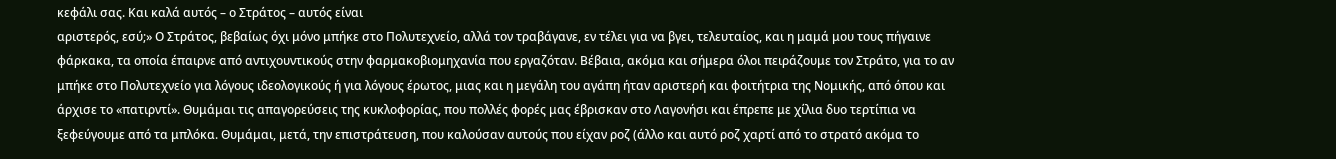κεφάλι σας. Και καλά αυτός – ο Στράτος – αυτός είναι
αριστερός, εσύ;» Ο Στράτος, βεβαίως όχι μόνο μπήκε στο Πολυτεχνείο, αλλά τον τραβάγανε, εν τέλει για να βγει, τελευταίος, και η μαμά μου τους πήγαινε φάρκακα, τα οποία έπαιρνε από αντιχουντικούς στην φαρμακοβιομηχανία που εργαζόταν. Βέβαια, ακόμα και σήμερα όλοι πειράζουμε τον Στράτο, για το αν μπήκε στο Πολυτεχνείο για λόγους ιδεολογικούς ή για λόγους έρωτος, μιας και η μεγάλη του αγάπη ήταν αριστερή και φοιτήτρια της Νομικής, από όπου και άρχισε το «πατιρντί». Θυμάμαι τις απαγορεύσεις της κυκλοφορίας, που πολλές φορές μας έβρισκαν στο Λαγονήσι και έπρεπε με χίλια δυο τερτίπια να ξεφεύγουμε από τα μπλόκα. Θυμάμαι, μετά, την επιστράτευση, που καλούσαν αυτούς που είχαν ροζ (άλλο και αυτό ροζ χαρτί από το στρατό ακόμα το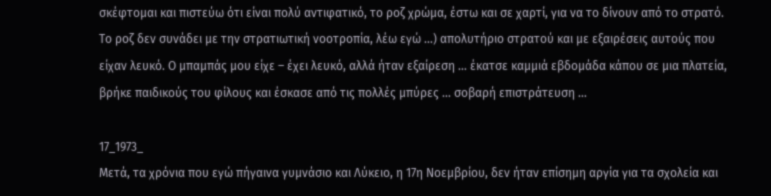σκέφτομαι και πιστεύω ότι είναι πολύ αντιφατικό, το ροζ χρώμα, έστω και σε χαρτί, για να το δίνουν από το στρατό. Το ροζ δεν συνάδει με την στρατιωτική νοοτροπία, λέω εγώ …) απολυτήριο στρατού και με εξαιρέσεις αυτούς που είχαν λευκό. Ο μπαμπάς μου είχε – έχει λευκό, αλλά ήταν εξαίρεση … έκατσε καμμιά εβδομάδα κάπου σε μια πλατεία, βρήκε παιδικούς του φίλους και έσκασε από τις πολλές μπύρες … σοβαρή επιστράτευση …

17_1973_
Μετά, τα χρόνια που εγώ πήγαινα γυμνάσιο και Λύκειο, η 17η Νοεμβρίου, δεν ήταν επίσημη αργία για τα σχολεία και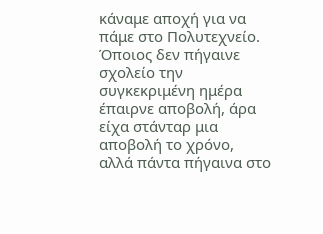κάναμε αποχή για να πάμε στο Πολυτεχνείο. Όποιος δεν πήγαινε σχολείο την συγκεκριμένη ημέρα έπαιρνε αποβολή, άρα είχα στάνταρ μια αποβολή το χρόνο, αλλά πάντα πήγαινα στο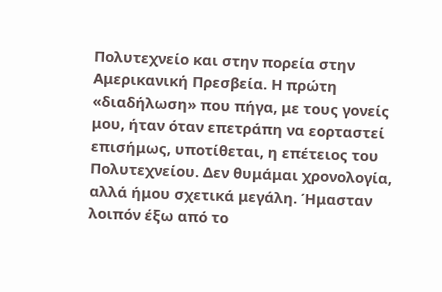Πολυτεχνείο και στην πορεία στην Αμερικανική Πρεσβεία. Η πρώτη «διαδήλωση» που πήγα, με τους γονείς μου, ήταν όταν επετράπη να εορταστεί επισήμως, υποτίθεται, η επέτειος του Πολυτεχνείου. Δεν θυμάμαι χρονολογία, αλλά ήμου σχετικά μεγάλη. Ήμασταν λοιπόν έξω από το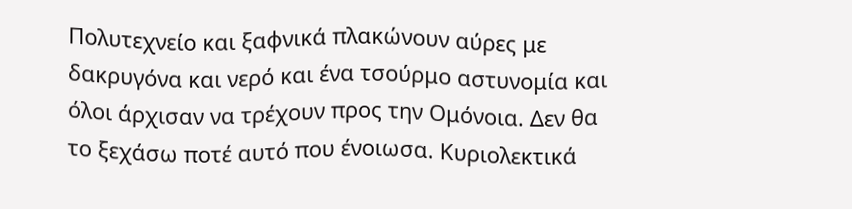Πολυτεχνείο και ξαφνικά πλακώνουν αύρες με δακρυγόνα και νερό και ένα τσούρμο αστυνομία και όλοι άρχισαν να τρέχουν προς την Ομόνοια. Δεν θα το ξεχάσω ποτέ αυτό που ένοιωσα. Κυριολεκτικά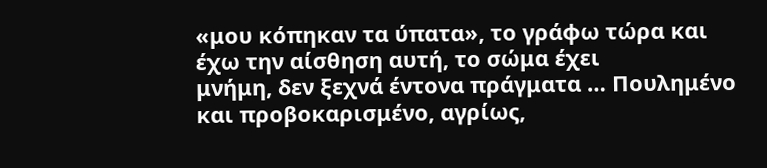«μου κόπηκαν τα ύπατα», το γράφω τώρα και έχω την αίσθηση αυτή, το σώμα έχει
μνήμη, δεν ξεχνά έντονα πράγματα … Πουλημένο και προβοκαρισμένο, αγρίως,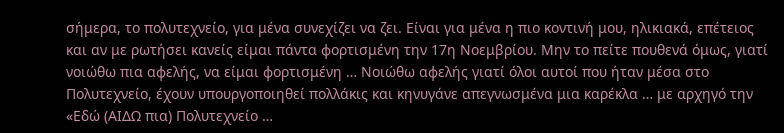σήμερα, το πολυτεχνείο, για μένα συνεχίζει να ζει. Είναι για μένα η πιο κοντινή μου, ηλικιακά, επέτειος και αν με ρωτήσει κανείς είμαι πάντα φορτισμένη την 17η Νοεμβρίου. Μην το πείτε πουθενά όμως, γιατί νοιώθω πια αφελής, να είμαι φορτισμένη … Νοιώθω αφελής γιατί όλοι αυτοί που ήταν μέσα στο Πολυτεχνείο, έχουν υπουργοποιηθεί πολλάκις και κηνυγάνε απεγνωσμένα μια καρέκλα … με αρχηγό την «Εδώ (ΑΙΔΩ πια) Πολυτεχνείο …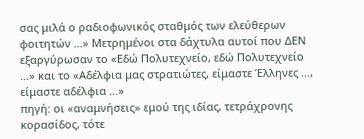σας μιλά ο ραδιοφωνικός σταθμός των ελεύθερων φοιτητών …» Μετρημένοι στα δάχτυλα αυτοί που ΔΕΝ εξαργύρωσαν το «Εδώ Πολυτεχνείο, εδώ Πολυτεχνείο …» και το «Αδέλφια μας στρατιώτες, είμαστε Έλληνες …, είμαστε αδέλφια …»
πηγή: οι «αναμνήσεις» εμού της ιδίας, τετράχρονης κορασίδος, τότε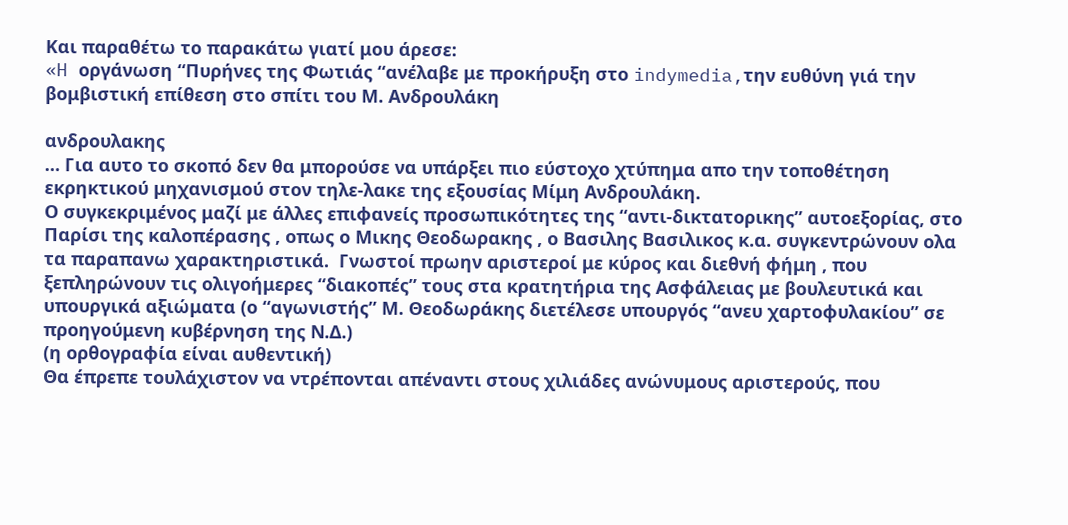Και παραθέτω το παρακάτω γιατί μου άρεσε:
«H οργάνωση “Πυρήνες της Φωτιάς “ανέλαβε με προκήρυξη στο indymedia,την ευθύνη γιά την βομβιστική επίθεση στο σπίτι του Μ. Ανδρουλάκη

ανδρουλακης
… Για αυτο το σκοπό δεν θα μπορούσε να υπάρξει πιο εύστοχο χτύπημα απο την τοποθέτηση εκρηκτικού μηχανισμού στον τηλε-λακε της εξουσίας Μίμη Ανδρουλάκη.
Ο συγκεκριμένος μαζί με άλλες επιφανείς προσωπικότητες της “αντι-δικτατορικης” αυτοεξορίας, στο Παρίσι της καλοπέρασης , οπως ο Μικης Θεοδωρακης , ο Βασιλης Βασιλικος κ.α. συγκεντρώνουν ολα τα παραπανω χαρακτηριστικά.  Γνωστοί πρωην αριστεροί με κύρος και διεθνή φήμη , που ξεπληρώνουν τις ολιγοήμερες “διακοπές” τους στα κρατητήρια της Ασφάλειας με βουλευτικά και υπουργικά αξιώματα (ο “αγωνιστής” Μ. Θεοδωράκης διετέλεσε υπουργός “ανευ χαρτοφυλακίου” σε προηγούμενη κυβέρνηση της Ν.Δ.)
(η ορθογραφία είναι αυθεντική)
Θα έπρεπε τουλάχιστον να ντρέπονται απέναντι στους χιλιάδες ανώνυμους αριστερούς, που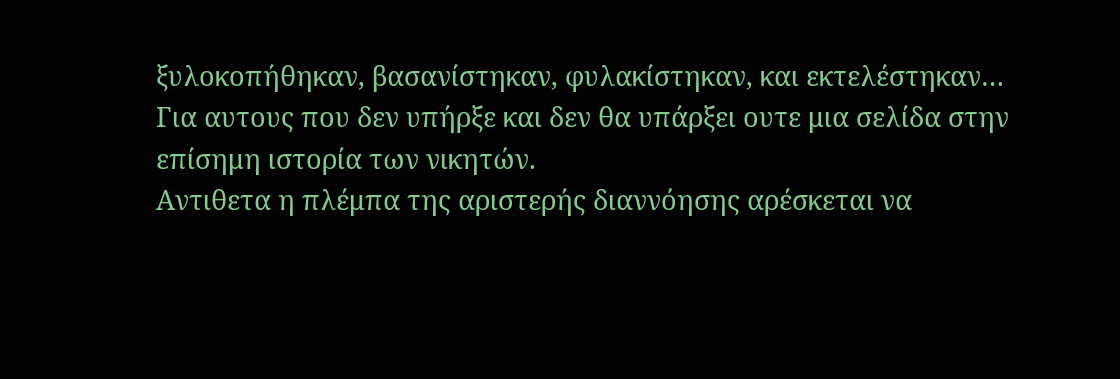ξυλοκοπήθηκαν, βασανίστηκαν, φυλακίστηκαν, και εκτελέστηκαν…
Για αυτους που δεν υπήρξε και δεν θα υπάρξει ουτε μια σελίδα στην επίσημη ιστορία των νικητών.
Αντιθετα η πλέμπα της αριστερής διαννόησης αρέσκεται να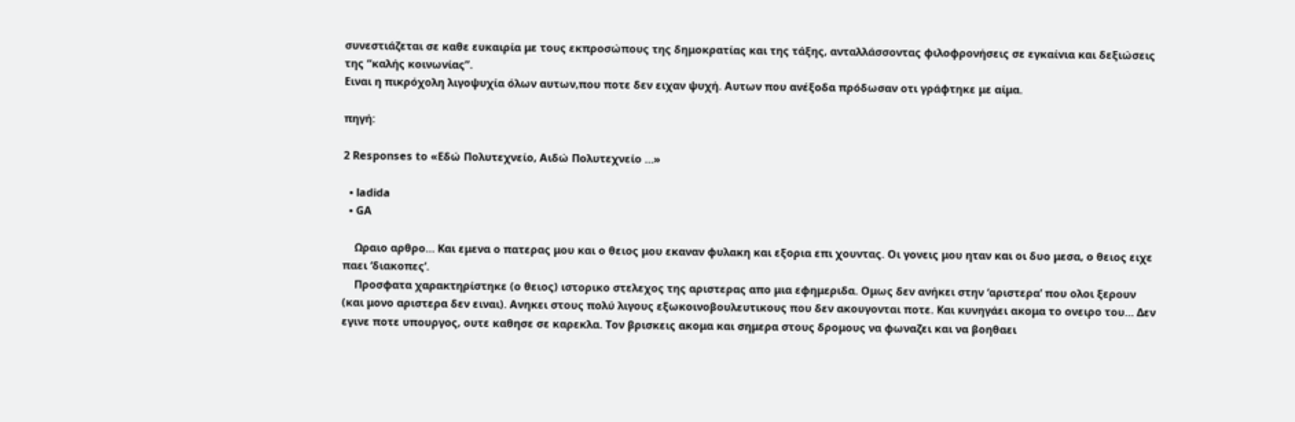συνεστιάζεται σε καθε ευκαιρία με τους εκπροσώπους της δημοκρατίας και της τάξης, ανταλλάσσοντας φιλοφρονήσεις σε εγκαίvια και δεξιώσεις της “καλής κοινωνίας”.
Ειναι η πικρόχολη λιγοψυχία όλων αυτων,που ποτε δεν ειχαν ψυχή. Αυτων που ανέξοδα πρόδωσαν οτι γράφτηκε με αίμα.

πηγή:

2 Responses to «Εδώ Πολυτεχνείο, Αιδώ Πολυτεχνείο …»

  • ladida
  • GA

    Ωραιο αρθρο… Και εμενα ο πατερας μου και ο θειος μου εκαναν φυλακη και εξορια επι χουντας. Οι γονεις μου ηταν και οι δυο μεσα, ο θειος ειχε παει ‘διακοπες’.
    Προσφατα χαρακτηρίστηκε (ο θειος) ιστορικο στελεχος της αριστερας απο μια εφημεριδα. Ομως δεν ανήκει στην ‘αριστερα’ που ολοι ξερουν (και μονο αριστερα δεν ειναι). Ανηκει στους πολύ λιγους εξωκοινοβουλευτικους που δεν ακουγονται ποτε. Και κυνηγάει ακομα το ονειρο του… Δεν εγινε ποτε υπουργος, ουτε καθησε σε καρεκλα. Τον βρισκεις ακομα και σημερα στους δρομους να φωναζει και να βοηθαει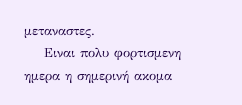μεταναστες.
    Ειναι πολυ φορτισμενη ημερα η σημερινή ακομα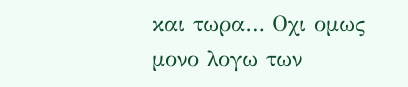και τωρα… Οχι ομως μονο λογω των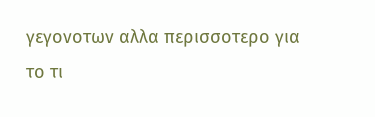γεγονοτων αλλα περισσοτερο για το τι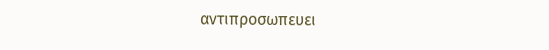αντιπροσωπευει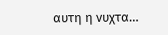αυτη η νυχτα…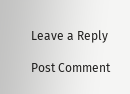Leave a Reply

Post Comment